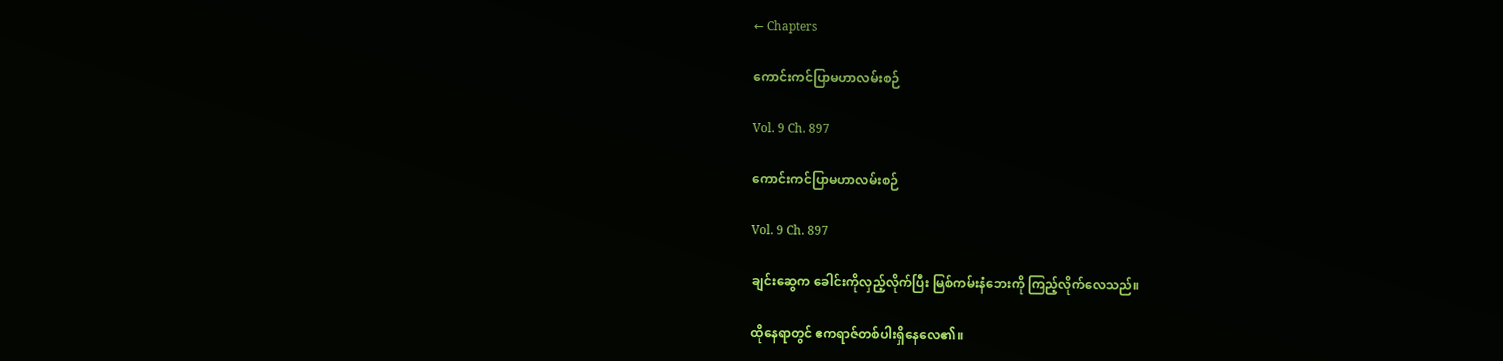← Chapters

ကောင်းကင်ပြာမဟာလမ်းစဉ်

Vol. 9 Ch. 897

ကောင်းကင်ပြာမဟာလမ်းစဉ်

Vol. 9 Ch. 897

ချင်းဆွေက ခေါင်းကိုလှည့်လိုက်ပြီး မြစ်ကမ်းနံဘေးကို ကြည့်လိုက်လေသည်။

ထိုနေရာတွင် ဧကရာဇ်တစ်ပါးရှိနေလေ၏။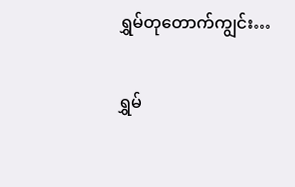ရွှမ်တုတောက်ကျွင်း…

ရွှမ်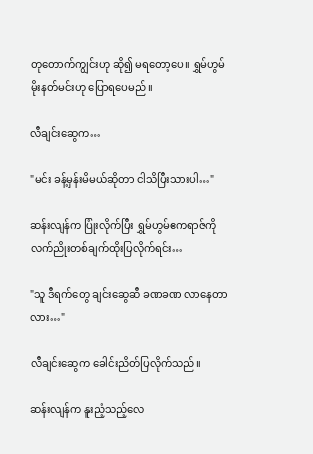တုတောက်ကျွင်းဟု ဆို၍ မရတော့ပေ။ ရွှမ်ဟွမ်မိုးနတ်မင်းဟု ပြောရပေမည်။

လီချင်းဆွေက…

"မင်း ခန့်မှန်းမိမယ်ဆိုတာ ငါသိပြီးသားပါ…"

ဆန်းလျန်က ပြုံးလိုက်ပြီး ရွှမ်ဟွမ်ဧကရာဇ်ကို လက်ညိုးတစ်ချက်ထိုးပြလိုက်ရင်း…

"သူ ဒီရက်တွေ ချင်းဆွေဆီ ခဏခဏ လာနေတာလား…"

လီချင်းဆွေက ခေါင်းညိတ်ပြလိုက်သည်။

ဆန်းလျန်က နူးညံ့သည့်လေ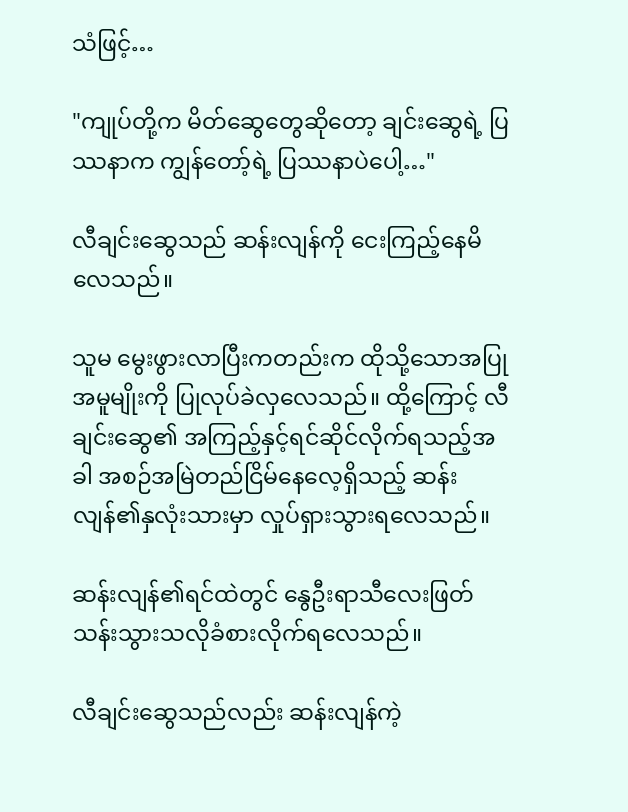သံဖြင့်…

"ကျုပ်တို့က မိတ်ဆွေတွေဆိုတော့ ချင်းဆွေရဲ့ ပြဿနာက ကျွန်တော့်ရဲ့ ပြဿနာပဲပေါ့…"

လီချင်းဆွေသည် ဆန်းလျန်ကို ငေးကြည့်နေမိလေသည်။

သူမ မွေးဖွားလာပြီးကတည်းက ထိုသို့သောအပြုအမူမျိုးကို ပြုလုပ်ခဲလှလေသည်။ ထို့ကြောင့် လီချင်းဆွေ၏ အကြည့်နှင့်ရင်ဆိုင်လိုက်ရသည့်အခါ အစဉ်အမြဲတည်ငြိမ်နေလေ့ရှိသည့် ဆန်းလျန်၏နှလုံးသားမှာ လှုပ်ရှားသွားရလေသည်။

ဆန်းလျန်၏ရင်ထဲတွင် နွေဦးရာသီလေးဖြတ်သန်းသွားသလိုခံစားလိုက်ရလေသည်။

လီချင်းဆွေသည်လည်း ဆန်းလျန်ကဲ့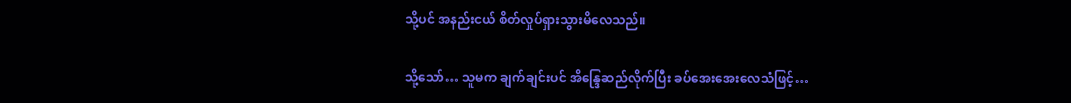သို့ပင် အနည်းငယ် စိတ်လှုပ်ရှားသွားမိလေသည်။

သို့သော်… သူမက ချက်ချင်းပင် အိန္ဒြေဆည်လိုက်ပြီး ခပ်အေးအေးလေသံဖြင့်…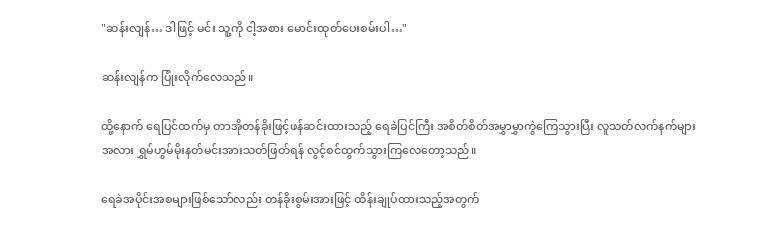"ဆန်းလျန်… ဒါဖြင့် မင်း သူ့ကို ငါ့အစား မောင်းထုတ်ပေးစမ်းပါ…"

ဆန်းလျန်က ပြုံးလိုက်လေသည်။

ထို့နောက် ရေပြင်ထက်မှ တာအိုတန်ခိုးဖြင့်ဖန်ဆင်းထားသည့် ရေခဲပြင်ကြီး အစိတ်စိတ်အမွှာမွှာကွဲကြေသွားပြီး လူသတ်လက်နက်များအလား ရွှမ်ဟွမ်မိုးနတ်မင်းအားသတ်ဖြတ်ရန် လွင့်စင်ထွက်သွားကြလေတော့သည်။

ရေခဲအပိုင်းအစများဖြစ်သော်လည်း တန်ခိုးစွမ်းအားဖြင့် ထိန်းချုပ်ထားသည့်အတွက်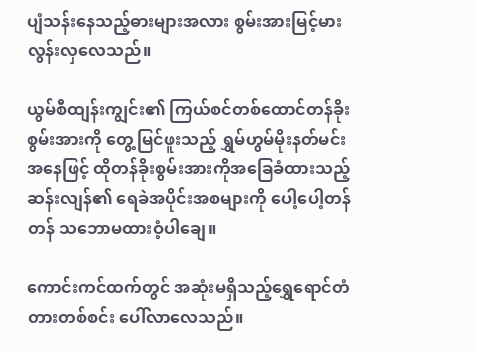ပျံသန်းနေသည့်ဓားများအလား စွမ်းအားမြင့်မားလွန်းလှလေသည်။

ယွမ်စီထျန်းကျွင်း၏ ကြယ်စင်တစ်ထောင်တန်ခိုးစွမ်းအားကို တွေ့မြင်ဖူးသည့် ရွှမ်ဟွမ်မိုးနတ်မင်းအနေဖြင့် ထိုတန်ခိုးစွမ်းအားကိုအခြေခံထားသည့် ဆန်းလျန်၏ ရေခဲအပိုင်းအစများကို ပေါ့ပေါ့တန်တန် သဘောမထားဝံ့ပါချေ။

ကောင်းကင်ထက်တွင် အဆုံးမရှိသည့်ရွှေရောင်တံတားတစ်စင်း ပေါ်လာလေသည်။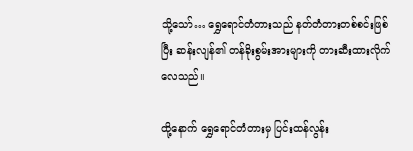သို့သော်… ရွှေရောင်တံတားသည် နတ်တံတားတစ်စင်းဖြစ်ပြီး ဆန်းလျန်၏ တန်ခိုးစွမ်းအားများကို တားဆီးထားလိုက်လေသည်။

ထို့နောက် ရွှေရောင်တံတားမှ ပြင်းထန်လွန်း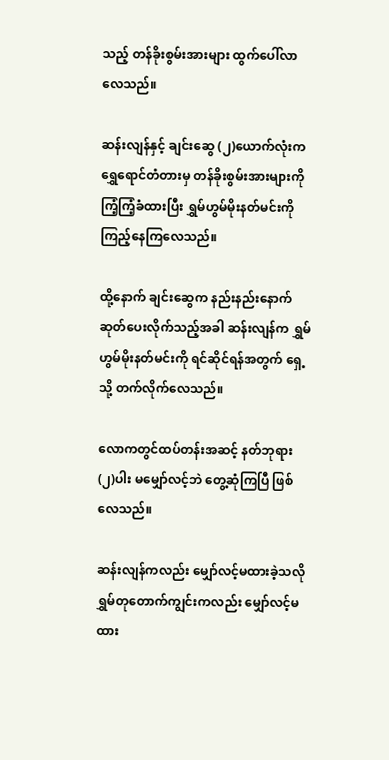သည့် တန်ခိုးစွမ်းအားများ ထွက်ပေါ်လာလေသည်။

ဆန်းလျန်နှင့် ချင်းဆွေ (၂)ယောက်လုံးက ရွှေရောင်တံတားမှ တန်ခိုးစွမ်းအားများကို ကြံ့ကြံ့ခံထားပြီး ရွှမ်ဟွမ်မိုးနတ်မင်းကို ကြည့်နေကြလေသည်။

ထို့နောက် ချင်းဆွေက နည်းနည်းနောက်ဆုတ်ပေးလိုက်သည့်အခါ ဆန်းလျန်က ရွှမ်ဟွမ်မိုးနတ်မင်းကို ရင်ဆိုင်ရန်အတွက် ရှေ့သို့ တက်လိုက်လေသည်။

လောကတွင်ထပ်တန်းအဆင့် နတ်ဘုရား (၂)ပါး မမျှော်လင့်ဘဲ တွေ့ဆုံကြပြီ ဖြစ်လေသည်။

ဆန်းလျန်ကလည်း မျှော်လင့်မထားခဲ့သလို ရွှမ်တုတောက်ကျွင်းကလည်း မျှော်လင့်မထား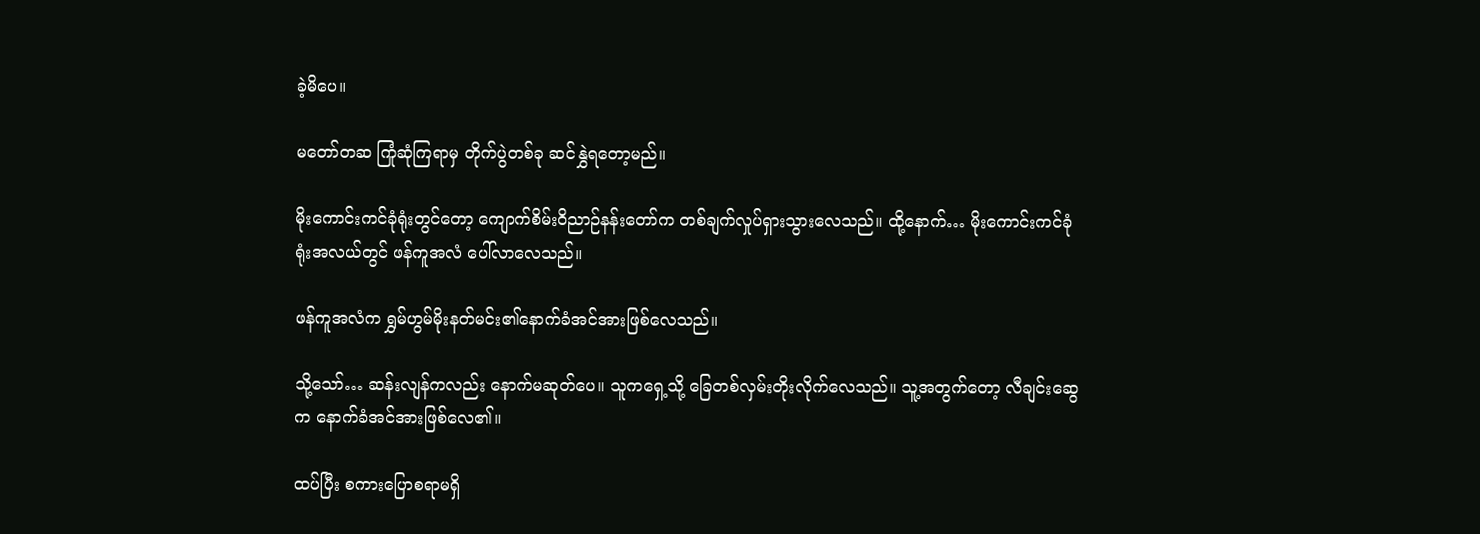ခဲ့မိပေ။

မတော်တဆ ကြုံဆုံကြရာမှ တိုက်ပွဲတစ်ခု ဆင်နွှဲရတော့မည်။

မိုးကောင်းကင်ခုံရုံးတွင်တော့ ကျောက်စိမ်းဝိညာဉ်နန်းတော်က တစ်ချက်လှုပ်ရှားသွားလေသည်။ ထို့နောက်… မိုးကောင်းကင်ခုံရုံးအလယ်တွင် ဖန်ကူအလံ ပေါ်လာလေသည်။

ဖန်ကူအလံက ရွှမ်ဟွမ်မိုးနတ်မင်း၏နောက်ခံအင်အားဖြစ်လေသည်။

သို့သော်… ဆန်းလျန်ကလည်း နောက်မဆုတ်ပေ။ သူကရှေ့သို့ ခြေတစ်လှမ်းတိုးလိုက်လေသည်။ သူ့အတွက်တော့ လီချင်းဆွေက နောက်ခံအင်အားဖြစ်လေ၏။

ထပ်ပြီး စကားပြောစရာမရှိ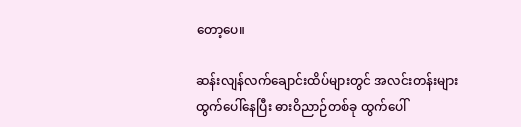တော့ပေ။

ဆန်းလျန်လက်ချောင်းထိပ်များတွင် အလင်းတန်းများထွက်ပေါ်နေပြီး ဓားဝိညာဉ်တစ်ခု ထွက်ပေါ်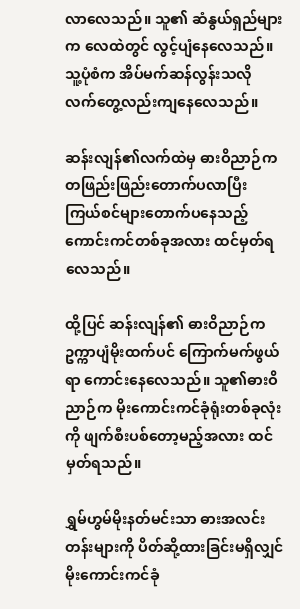လာလေသည်။ သူ၏ ဆံနွယ်ရှည်များက လေထဲတွင် လွင့်ပျံနေလေသည်။ သူ့ပုံစံက အိပ်မက်ဆန်လွန်းသလို လက်တွေ့လည်းကျနေလေသည်။

ဆန်းလျန်၏လက်ထဲမှ ဓားဝိညာဉ်က တဖြည်းဖြည်းတောက်ပလာပြီး ကြယ်စင်များတောက်ပနေသည့် ကောင်းကင်တစ်ခုအလား ထင်မှတ်ရလေသည်။

ထို့ပြင် ဆန်းလျန်၏ ဓားဝိညာဉ်က ဥက္ကာပျံမိုးထက်ပင် ကြောက်မက်ဖွယ်ရာ ကောင်းနေလေသည်။ သူ၏ဓားဝိညာဉ်က မိုးကောင်းကင်ခုံရုံးတစ်ခုလုံးကို ဖျက်စီးပစ်တော့မည့်အလား ထင်မှတ်ရသည်။

ရွှမ်ဟွမ်မိုးနတ်မင်းသာ ဓားအလင်းတန်းများကို ပိတ်ဆို့ထားခြင်းမရှိလျှင် မိုးကောင်းကင်ခုံ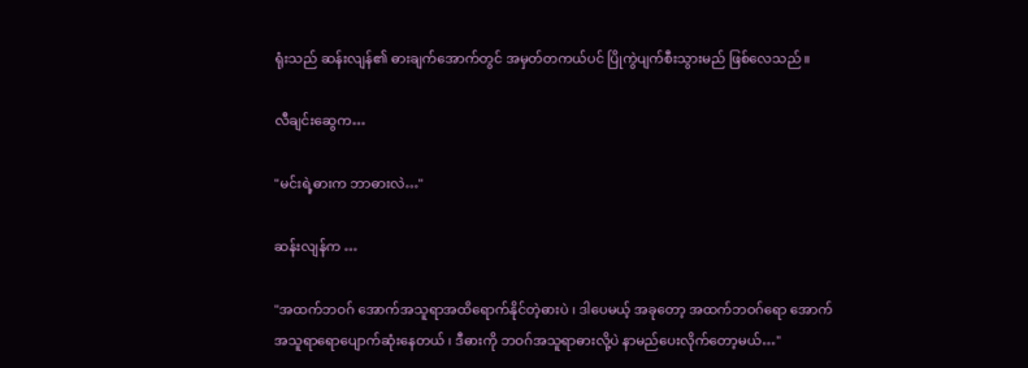ရုံးသည် ဆန်းလျန်၏ ဓားချက်အောက်တွင် အမှတ်တကယ်ပင် ပြိုကွဲပျက်စီးသွားမည် ဖြစ်လေသည်။

လီချင်းဆွေက…

"မင်းရဲ့ဓားက ဘာဓားလဲ…"

ဆန်းလျန်က …

"အထက်ဘဝဂ် အောက်အသူရာအထိရောက်နိုင်တဲ့ဓားပဲ ၊ ဒါပေမယ့် အခုတော့ အထက်ဘဝဂ်ရော အောက်အသူရာရောပျောက်ဆုံးနေတယ် ၊ ဒီဓားကို ဘဝဂ်အသူရာဓားလို့ပဲ နာမည်ပေးလိုက်တော့မယ်…"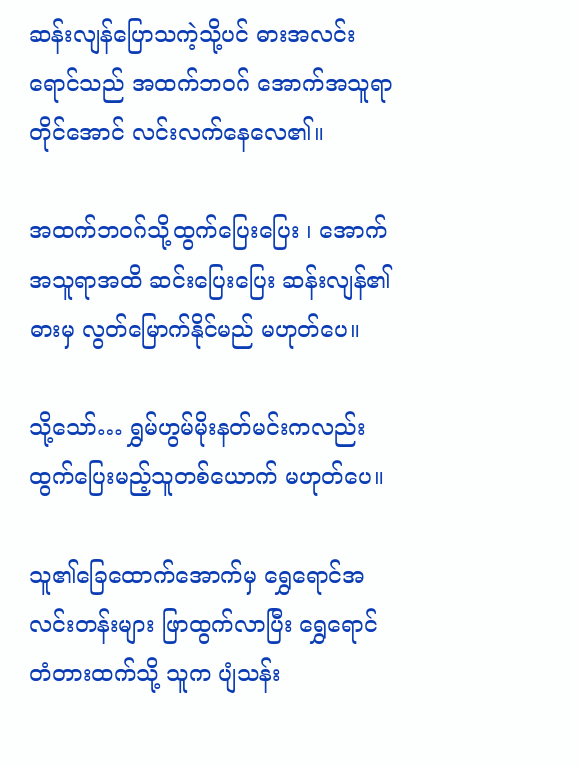ဆန်းလျန်ပြောသကဲ့သို့ပင် ဓားအလင်းရောင်သည် အထက်ဘဝဂ် အောက်အသူရာတိုင်အောင် လင်းလက်နေလေ၏။

အထက်ဘဝဂ်သို့ထွက်ပြေးပြေး ၊ အောက်အသူရာအထိ ဆင်းပြေးပြေး ဆန်းလျန်၏ ဓားမှ လွတ်မြောက်နိုင်မည် မဟုတ်ပေ။

သို့သော်… ရွှမ်ဟွမ်မိုးနတ်မင်းကလည်း ထွက်ပြေးမည့်သူတစ်ယောက် မဟုတ်ပေ။

သူ၏ခြေထောက်အောက်မှ ရွှေရောင်အလင်းတန်းများ ဖြာထွက်လာပြီး ရွှေရောင်တံတားထက်သို့ သူက ပျံသန်း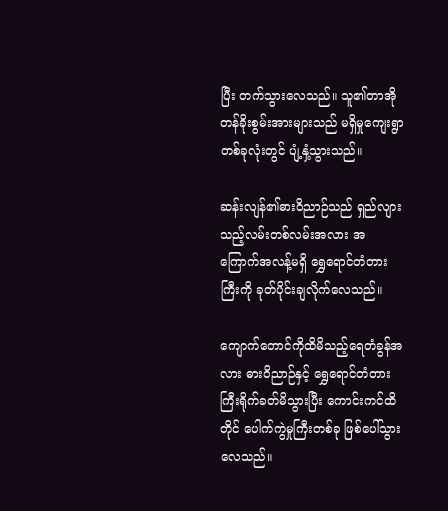ပြီး တက်သွားလေသည်။ သူ၏တာအိုတန်ခိုးစွမ်းအားများသည် မရှိမှုကျေးရွာတစ်ခုလုံးတွင် ပျံ့နှံ့သွားသည်။

ဆန်းလျန်၏ဓားဝိညာဉ်သည် ရှည်လျားသည့်လမ်းတစ်လမ်းအလား အကြောက်အလန့်မရှိ ရွှေရောင်တံတားကြီးကို ခုတ်ပိုင်းချလိုက်လေသည်။

ကျောက်တောင်ကိုထိမိသည့်ရေတံခွန်အလား ဓားဝိညာဉ်နှင့် ရွှေရောင်တံတားကြီးရိုက်ခတ်မိသွားပြီး ကောင်းကင်ထိတိုင် ပေါက်ကွဲမှုကြီးတစ်ခု ဖြစ်ပေါ်သွားလေသည်။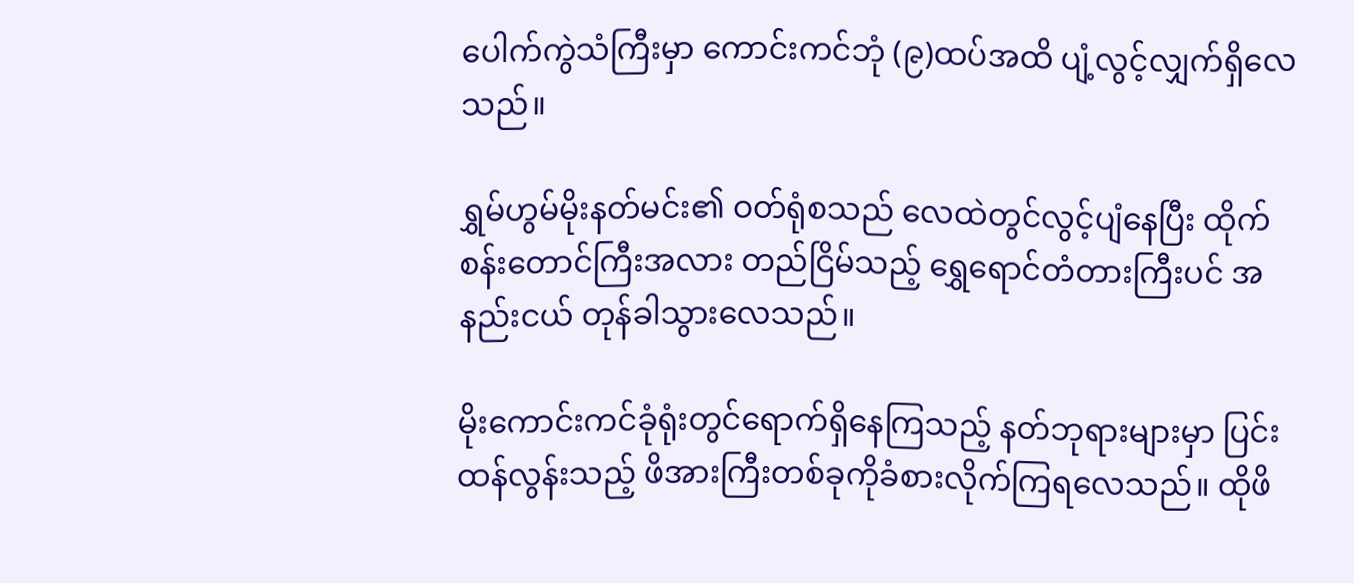ပေါက်ကွဲသံကြီးမှာ ကောင်းကင်ဘုံ (၉)ထပ်အထိ ပျံ့လွင့်လျှက်ရှိလေသည်။

ရွှမ်ဟွမ်မိုးနတ်မင်း၏ ဝတ်ရုံစသည် လေထဲတွင်လွင့်ပျံနေပြီး ထိုက်စန်းတောင်ကြီးအလား တည်ငြိမ်သည့် ရွှေရောင်တံတားကြီးပင် အနည်းငယ် တုန်ခါသွားလေသည်။

မိုးကောင်းကင်ခုံရုံးတွင်ရောက်ရှိနေကြသည့် နတ်ဘုရားများမှာ ပြင်းထန်လွန်းသည့် ဖိအားကြီးတစ်ခုကိုခံစားလိုက်ကြရလေသည်။ ထိုဖိ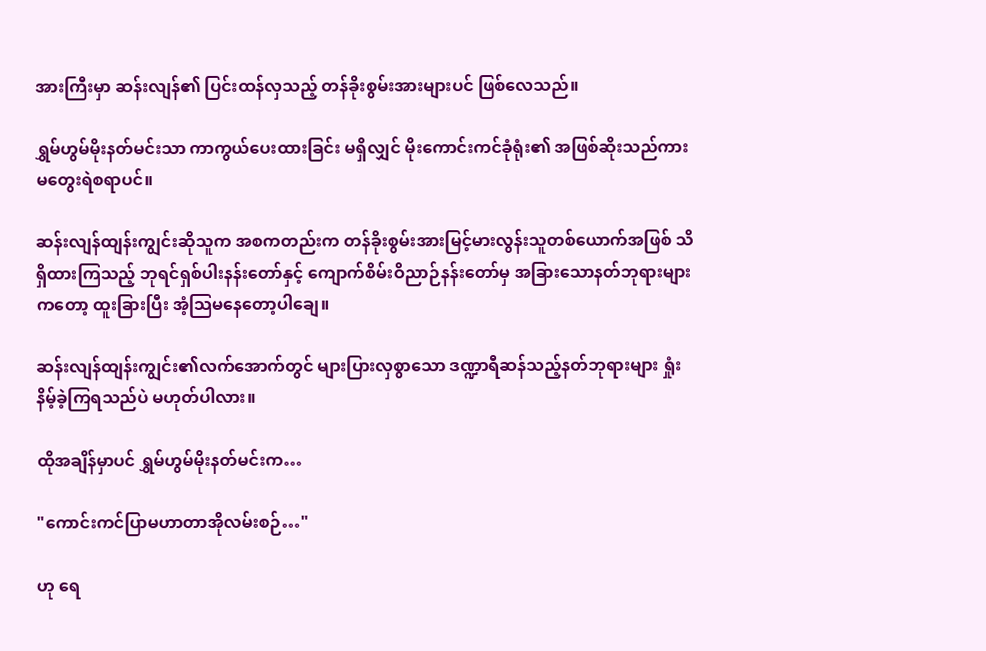အားကြီးမှာ ဆန်းလျန်၏ ပြင်းထန်လှသည့် တန်ခိုးစွမ်းအားများပင် ဖြစ်လေသည်။

ရွှမ်ဟွမ်မိုးနတ်မင်းသာ ကာကွယ်ပေးထားခြင်း မရှိလျှင် မိုးကောင်းကင်ခုံရုံး၏ အဖြစ်ဆိုးသည်ကား မတွေးရဲစရာပင်။

ဆန်းလျန်ထျန်းကျွင်းဆိုသူက အစကတည်းက တန်ခိုးစွမ်းအားမြင့်မားလွန်းသူတစ်ယောက်အဖြစ် သိရှိထားကြသည့် ဘုရင်ရှစ်ပါးနန်းတော်နှင့် ကျောက်စိမ်းဝိညာဉ်နန်းတော်မှ အခြားသောနတ်ဘုရားများကတော့ ထူးခြားပြီး အံ့သြမနေတော့ပါချေ။

ဆန်းလျန်ထျန်းကျွင်း၏လက်အောက်တွင် များပြားလှစွာသော ဒဏ္ဍာရီဆန်သည့်နတ်ဘုရားများ ရှုံးနိမ့်ခဲ့ကြရသည်ပဲ မဟုတ်ပါလား။

ထိုအချိန်မှာပင် ရွှမ်ဟွမ်မိုးနတ်မင်းက…

"ကောင်းကင်ပြာမဟာတာအိုလမ်းစဉ်…"

ဟု ရေ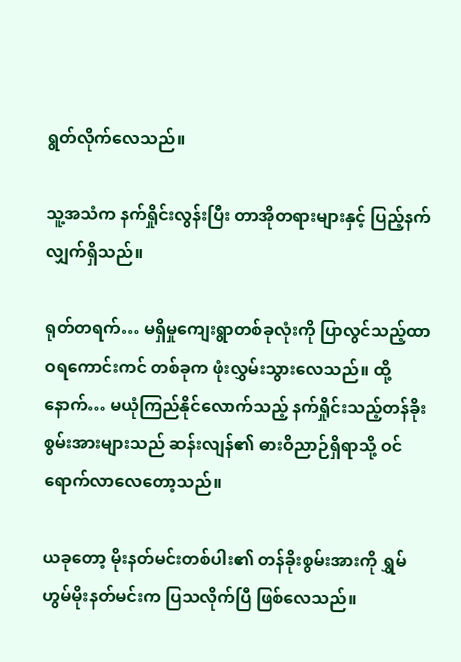ရွတ်လိုက်လေသည်။

သူ့အသံက နက်ရှိုင်းလွန်းပြီး တာအိုတရားများနှင့် ပြည့်နက်လျှက်ရှိသည်။

ရုတ်တရက်… မရှိမှုကျေးရွာတစ်ခုလုံးကို ပြာလွင်သည့်ထာဝရကောင်းကင် တစ်ခုက ဖုံးလွှမ်းသွားလေသည်။ ထို့နောက်… မယုံကြည်နိုင်လောက်သည့် နက်ရှိုင်းသည့်တန်ခိုးစွမ်းအားများသည် ဆန်းလျန်၏ ဓားဝိညာဉ်ရှိရာသို့ ဝင်ရောက်လာလေတော့သည်။

ယခုတော့ မိုးနတ်မင်းတစ်ပါး၏ တန်ခိုးစွမ်းအားကို ရွှမ်ဟွမ်မိုးနတ်မင်းက ပြသလိုက်ပြီ ဖြစ်လေသည်။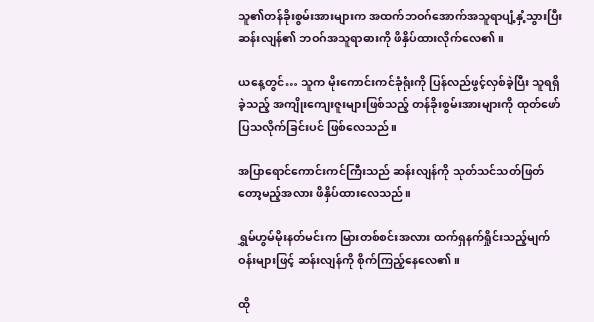သူ၏တန်ခိုးစွမ်းအားများက အထက်ဘဝဂ်အောက်အသူရာပျံ့နှံ့သွားပြီး ဆန်းလျန်၏ ဘဝဂ်အသူရာဓားကို ဖိနှိပ်ထားလိုက်လေ၏။

ယနေ့တွင်… သူက မိုးကောင်းကင်ခုံရုံးကို ပြန်လည်ဖွင့်လှစ်ခဲ့ပြီး သူရရှိခဲ့သည့် အကျိုးကျေးဇူးများဖြစ်သည့် တန်ခိုးစွမ်းအားများကို ထုတ်ဖော်ပြသလိုက်ခြင်းပင် ဖြစ်လေသည်။

အပြာရောင်ကောင်းကင်ကြီးသည် ဆန်းလျန်ကို သုတ်သင်သတ်ဖြတ်တော့မည့်အလား ဖိနှိပ်ထားလေသည်။

ရွှမ်ဟွမ်မိုးနတ်မင်းက မြားတစ်စင်းအလား ထက်ရှနက်ရှိုင်းသည့်မျက်ဝန်းများဖြင့် ဆန်းလျန်ကို စိုက်ကြည့်နေလေ၏။

ထို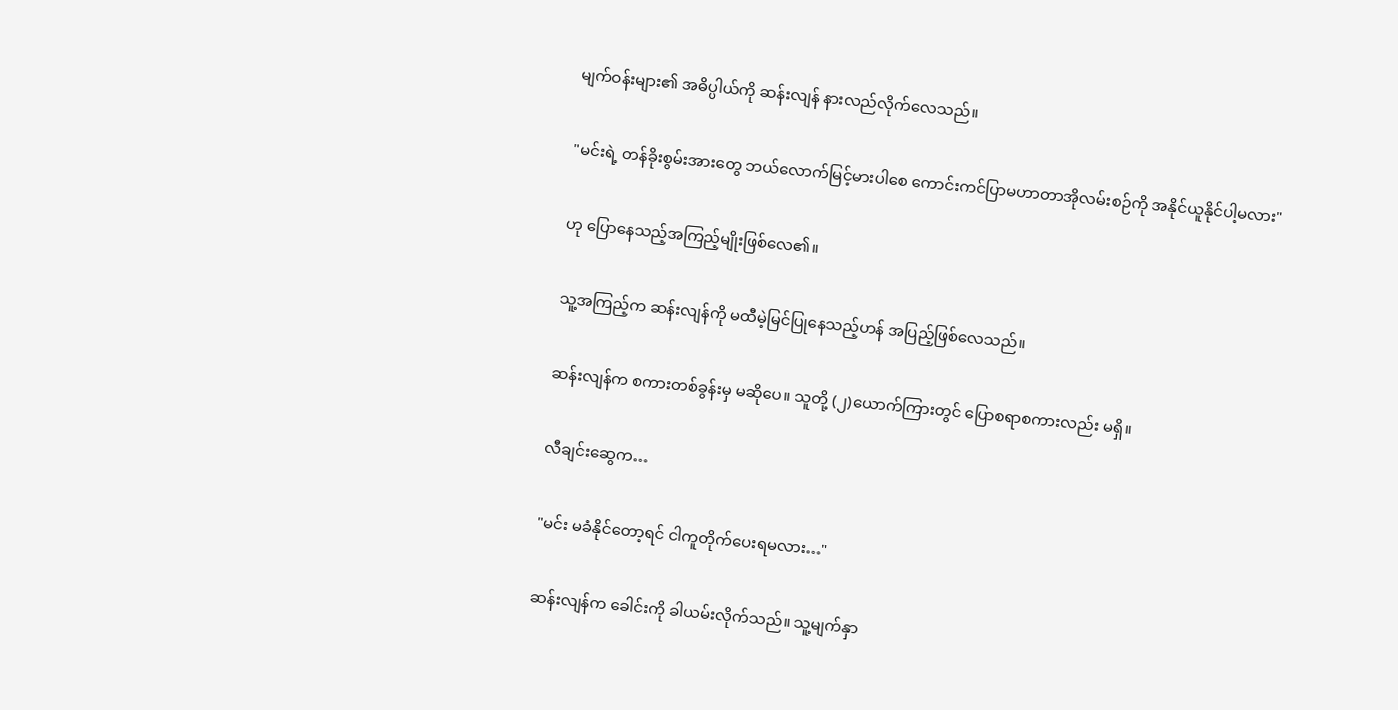မျက်ဝန်းများ၏ အဓိပ္ပါယ်ကို ဆန်းလျန် နားလည်လိုက်လေသည်။

"မင်းရဲ့ တန်ခိုးစွမ်းအားတွေ ဘယ်လောက်မြင့်မားပါစေ ကောင်းကင်ပြာမဟာတာအိုလမ်းစဉ်ကို အနိုင်ယူနိုင်ပါ့မလား"

ဟု ပြောနေသည့်အကြည့်မျိုးဖြစ်လေ၏။

သူ့အကြည့်က ဆန်းလျန်ကို မထီမဲ့မြင်ပြုနေသည့်ဟန် အပြည့်ဖြစ်လေသည်။

ဆန်းလျန်က စကားတစ်ခွန်းမှ မဆိုပေ။ သူတို့ (၂)ယောက်ကြားတွင် ပြောစရာစကားလည်း မရှိ။

လီချင်းဆွေက…

"မင်း မခံနိုင်တော့ရင် ငါကူတိုက်ပေးရမလား…"

ဆန်းလျန်က ခေါင်းကို ခါယမ်းလိုက်သည်။ သူ့မျက်နှာ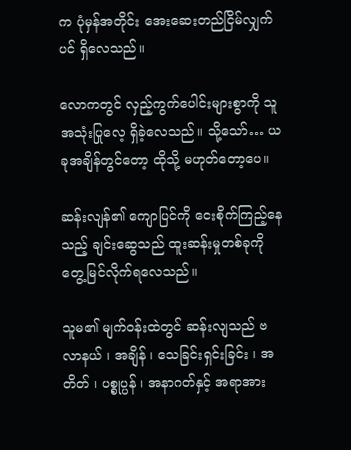က ပုံမှန်အတိုင်း အေးဆေးတည်ငြိမ်လျှက်ပင် ရှိလေသည်။

လောကတွင် လှည့်ကွက်ပေါင်းများစွာကို သူ အသုံးပြုလေ့ ရှိခဲ့လေသည်။ သို့သော်… ယခုအချိန်တွင်တော့ ထိုသို့ မဟုတ်တော့ပေ။

ဆန်းလျန်၏ ကျောပြင်ကို ငေးစိုက်ကြည့်နေသည့် ချင်းဆွေသည် ထူးဆန်းမှုတစ်ခုကို တွေ့မြင်လိုက်ရလေသည်။

သူမ၏ မျက်ဝန်းထဲတွင် ဆန်းလျသည် ဗလာနယ် ၊ အချိန် ၊ သေခြင်းရှင်းခြင်း ၊ အတိတ် ၊ ပစ္စုပ္ပန် ၊ အနာဂတ်နှင့် အရာအား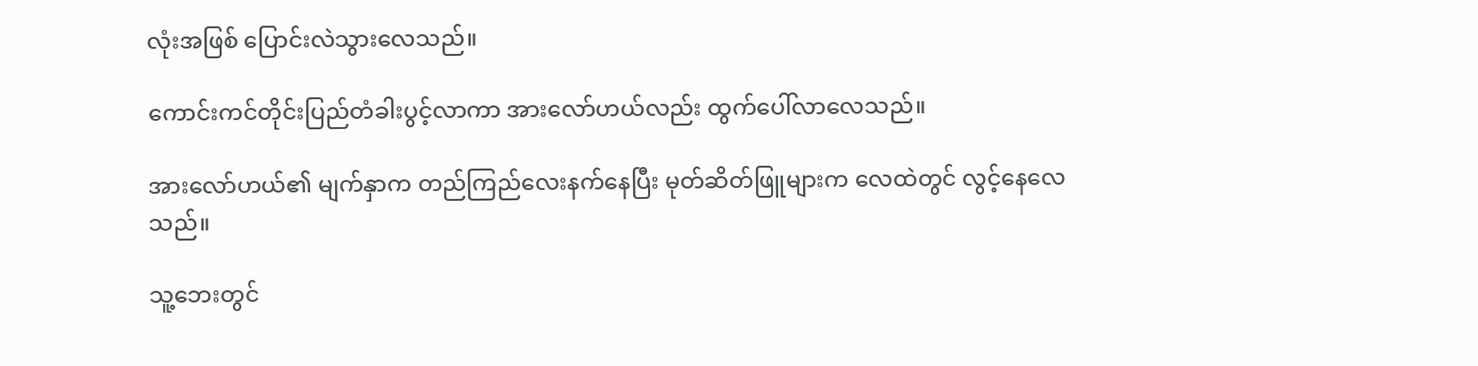လုံးအဖြစ် ပြောင်းလဲသွားလေသည်။

ကောင်းကင်တိုင်းပြည်တံခါးပွင့်လာကာ အားလော်ဟယ်လည်း ထွက်ပေါ်လာလေသည်။

အားလော်ဟယ်၏ မျက်နှာက တည်ကြည်လေးနက်နေပြီး မုတ်ဆိတ်ဖြူများက လေထဲတွင် လွင့်နေလေသည်။

သူ့ဘေးတွင်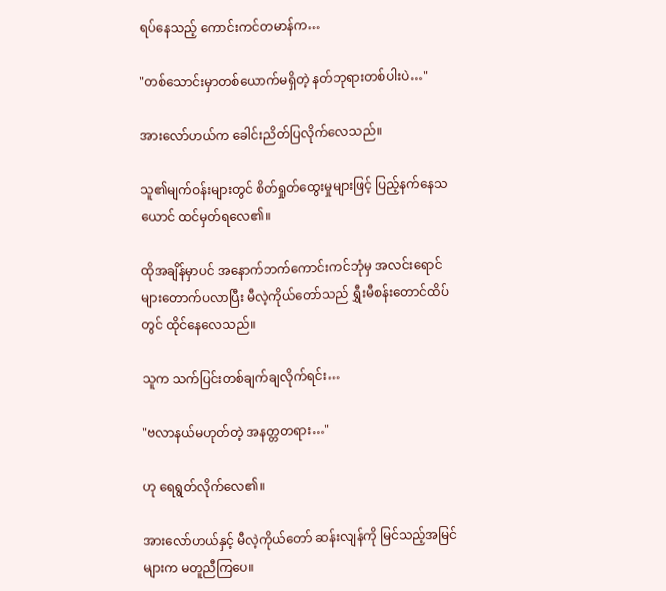ရပ်နေသည့် ကောင်းကင်တမာန်က…

"တစ်သောင်းမှာတစ်ယောက်မရှိတဲ့ နတ်ဘုရားတစ်ပါးပဲ…"

အားလော်ဟယ်က ခေါင်းညိတ်ပြလိုက်လေသည်။

သူ၏မျက်ဝန်းများတွင် စိတ်ရှုတ်ထွေးမှုများဖြင့် ပြည့်နက်နေသယောင် ထင်မှတ်ရလေ၏။

ထိုအချိန်မှာပင် အနောက်ဘက်ကောင်းကင်ဘုံမှ အလင်းရောင်များတောက်ပလာပြီး မီလဲ့ကိုယ်တော်သည် ရွှီးမီစန်းတောင်ထိပ်တွင် ထိုင်နေလေသည်။

သူက သက်ပြင်းတစ်ချက်ချလိုက်ရင်း…

"ဗလာနယ်မဟုတ်တဲ့ အနတ္တတရား…"

ဟု ရေရွတ်လိုက်လေ၏။

အားလော်ဟယ်နှင့် မီလဲ့ကိုယ်တော် ဆန်းလျန်ကို မြင်သည့်အမြင်များက မတူညီကြပေ။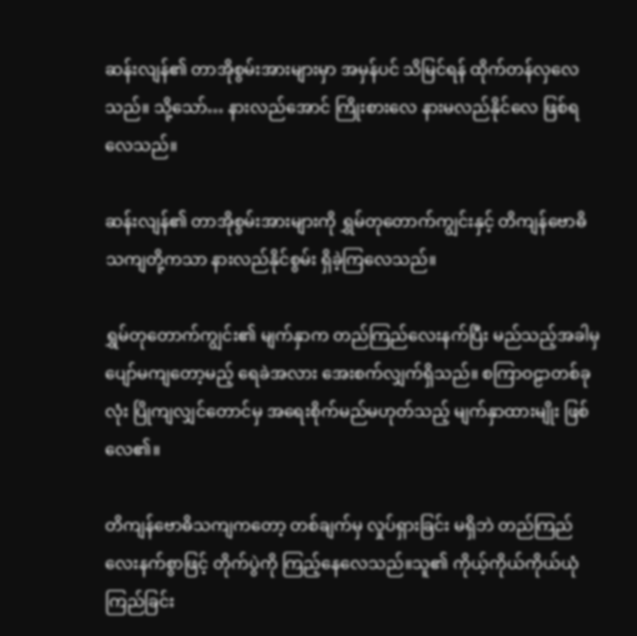ဆန်းလျန်၏ တာအိုစွမ်းအားများမှာ အမှန်ပင် သိမြင်ရန် ထိုက်တန်လှလေသည်။ သို့သော်… နားလည်အောင် ကြိုးစားလေ နားမလည်နိုင်လေ ဖြစ်ရလေသည်။

ဆန်းလျန်၏ တာအိုစွမ်းအားများကို ရွှမ်တုတောက်ကျွင်းနှင့် တိကျန်ဗောဓိသကျတို့ကသာ နားလည်နိုင်စွမ်း ရှိခဲ့ကြလေသည်။

ရွှမ်တုတောက်ကျွင်း၏ မျက်နှာက တည်ကြည်လေးနက်ပြီး မည်သည့်အခါမှ ပျော်မကျတော့မည့် ရေခဲအလား အေးစက်လျှက်ရှိသည်။ စကြာဝဠာတစ်ခုလုံး ပြိုကျလျှင်တောင်မှ အရေးစိုက်မည်မဟုတ်သည့် မျက်နှာထားမျိုး ဖြစ်လေ၏။

တိကျန်ဗောဓိသကျကတော့ တစ်ချက်မှ လှုပ်ရှားခြင်း မရှိဘဲ တည်ကြည်လေးနက်စွာဖြင့် တိုက်ပွဲကို ကြည့်နေလေသည်။သူ၏ ကိုယ့်ကိုယ်ကိုယ်ယုံကြည်ခြင်း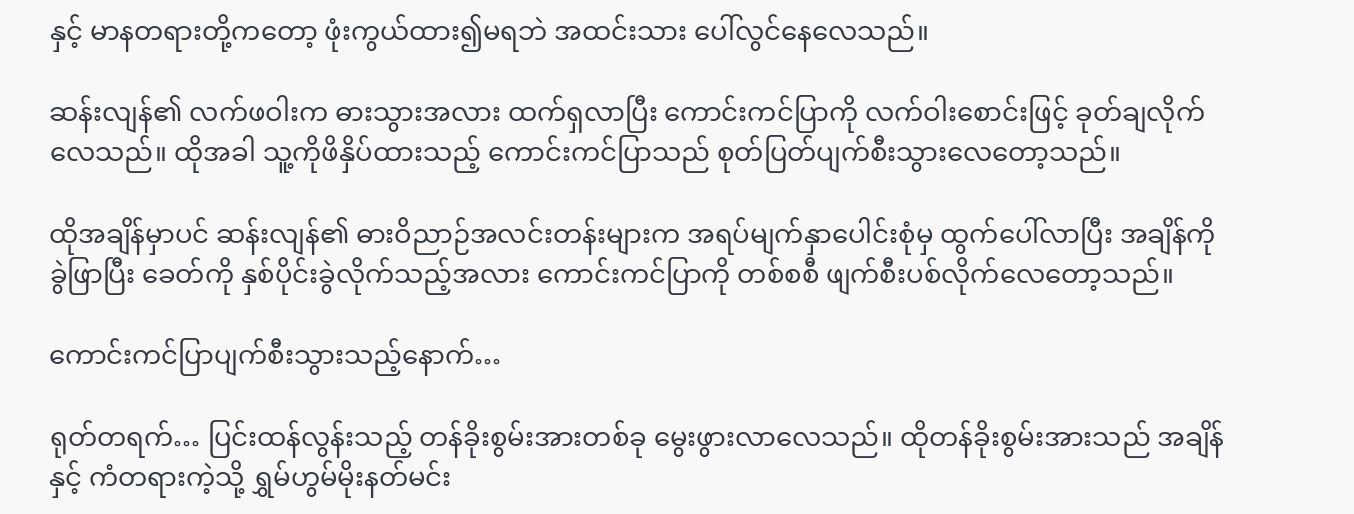နှင့် မာနတရားတို့ကတော့ ဖုံးကွယ်ထား၍မရဘဲ အထင်းသား ပေါ်လွင်နေလေသည်။

ဆန်းလျန်၏ လက်ဖဝါးက ဓားသွားအလား ထက်ရှလာပြီး ကောင်းကင်ပြာကို လက်ဝါးစောင်းဖြင့် ခုတ်ချလိုက်လေသည်။ ထိုအခါ သူ့ကိုဖိနှိပ်ထားသည့် ကောင်းကင်ပြာသည် စုတ်ပြတ်ပျက်စီးသွားလေတော့သည်။

ထိုအချိန်မှာပင် ဆန်းလျန်၏ ဓားဝိညာဉ်အလင်းတန်းများက အရပ်မျက်နှာပေါင်းစုံမှ ထွက်ပေါ်လာပြီး အချိန်ကိုခွဲဖြာပြီး ခေတ်ကို နှစ်ပိုင်းခွဲလိုက်သည့်အလား ကောင်းကင်ပြာကို တစ်စစီ ဖျက်စီးပစ်လိုက်လေတော့သည်။

ကောင်းကင်ပြာပျက်စီးသွားသည့်နောက်…

ရုတ်တရက်… ပြင်းထန်လွန်းသည့် တန်ခိုးစွမ်းအားတစ်ခု မွေးဖွားလာလေသည်။ ထိုတန်ခိုးစွမ်းအားသည် အချိန်နှင့် ကံတရားကဲ့သို့ ရွှမ်ဟွမ်မိုးနတ်မင်း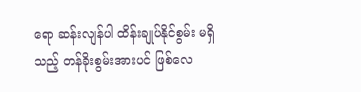ရော ဆန်းလျန်ပါ ထိန်းချုပ်နိုင်စွမ်း မရှိသည့် တန်ခိုးစွမ်းအားပင် ဖြစ်လေ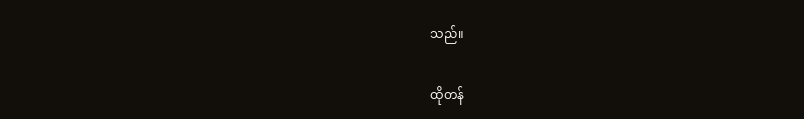သည်။

ထိုတန်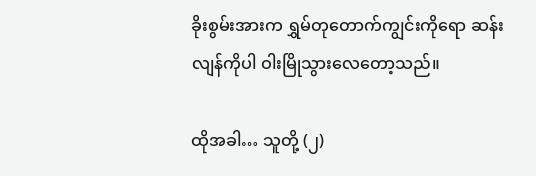ခိုးစွမ်းအားက ရွှမ်တုတောက်ကျွင်းကိုရော ဆန်းလျန်ကိုပါ ဝါးမြိုသွားလေတော့သည်။

ထိုအခါ… သူတို့ (၂)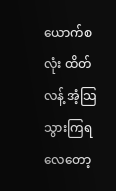ယောက်စလုံး ထိတ်လန့် အံ့သြသွားကြရလေတော့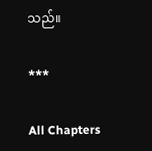သည်။

***

All Chapters